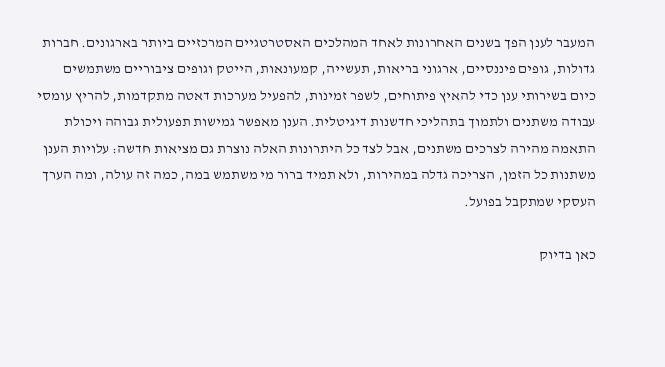המעבר לענן הפך בשנים האחרונות לאחד המהלכים האסטרטגיים המרכזיים ביותר בארגונים. חברות גדולות, גופים פיננסיים, ארגוני בריאות, תעשייה, קמעונאות, הייטק וגופים ציבוריים משתמשים כיום בשירותי ענן כדי להאיץ פיתוחים, לשפר זמינות, להפעיל מערכות דאטה מתקדמות, להריץ עומסי עבודה משתנים ולתמוך בתהליכי חדשנות דיגיטלית. הענן מאפשר גמישות תפעולית גבוהה ויכולת התאמה מהירה לצרכים משתנים, אבל לצד כל היתרונות האלה נוצרת גם מציאות חדשה: עלויות הענן משתנות כל הזמן, הצריכה גדלה במהירות, ולא תמיד ברור מי משתמש במה, כמה זה עולה, ומה הערך העסקי שמתקבל בפועל.

כאן בדיוק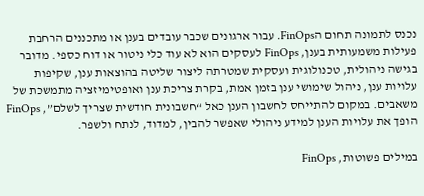נכנס לתמונה תחום הFinOps. עבור ארגונים שכבר עובדים בענן או מתכננים הרחבת פעילות משמעותית בענן, FinOps לעסקים הוא לא עוד כלי ניטור או דוח כספי. מדובר בגישה ניהולית, טכנולוגית ועסקית שמטרתה ליצור שליטה בהוצאות ענן, שקיפות עלויות ענן, ניהול שימושי ענן בזמן אמת, בקרת צריכת ענן ואופטימיזציה מתמשכת של משאבים. במקום להתייחס לחשבון הענן כאל “חשבונית חודשית שצריך לשלם”, FinOps הופך את עלויות הענן למידע ניהולי שאפשר להבין, למדוד, לנתח ולשפר.

במילים פשוטות, FinOps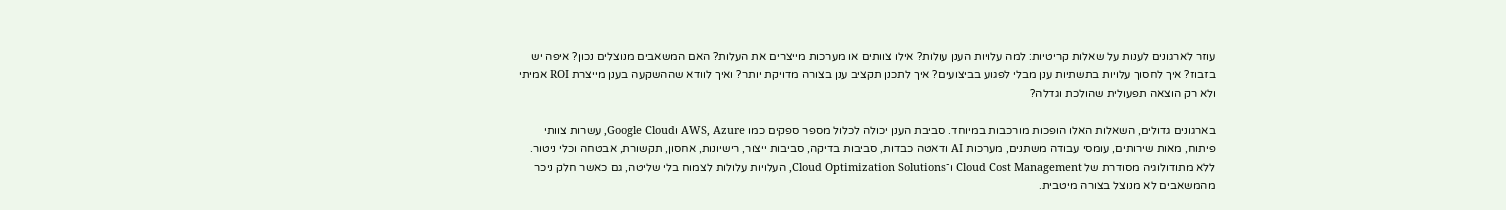עוזר לארגונים לענות על שאלות קריטיות: למה עלויות הענן עולות? אילו צוותים או מערכות מייצרים את העלות? האם המשאבים מנוצלים נכון? איפה יש בזבוז? איך לחסוך עלויות בתשתיות ענן מבלי לפגוע בביצועים? איך לתכנן תקציב ענן בצורה מדויקת יותר? ואיך לוודא שההשקעה בענן מייצרת ROI אמיתי ולא רק הוצאה תפעולית שהולכת וגדלה?

בארגונים גדולים, השאלות האלו הופכות מורכבות במיוחד. סביבת הענן יכולה לכלול מספר ספקים כמו AWS, Azure וGoogle Cloud, עשרות צוותי פיתוח, מאות שירותים, עומסי עבודה משתנים, מערכות AI ודאטה כבדות, סביבות בדיקה, סביבות ייצור, רישיונות, אחסון, תקשורת, אבטחה וכלי ניטור. ללא מתודולוגיה מסודרת של Cloud Cost Management ו־Cloud Optimization Solutions, העלויות עלולות לצמוח בלי שליטה, גם כאשר חלק ניכר מהמשאבים לא מנוצל בצורה מיטבית.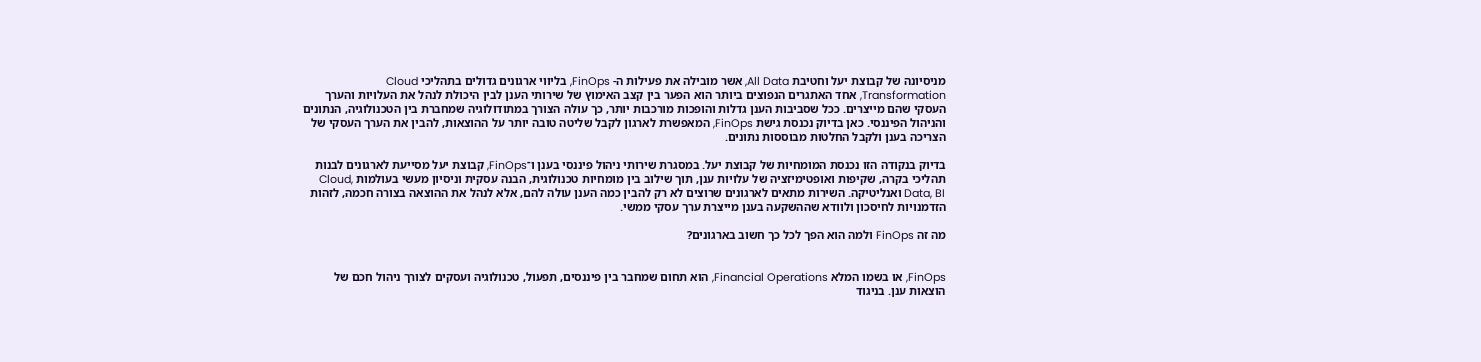מניסיונה של קבוצת יעל וחטיבת All Data, אשר מובילה את פעילות ה- FinOps, בליווי ארגונים גדולים בתהליכי Cloud Transformation, אחד האתגרים הנפוצים ביותר הוא הפער בין קצב האימוץ של שירותי הענן לבין היכולת לנהל את העלויות והערך העסקי שהם מייצרים. ככל שסביבות הענן גדלות והופכות מורכבות יותר, כך עולה הצורך במתודולוגיה שמחברת בין הטכנולוגיה, הנתונים והניהול הפיננסי. כאן בדיוק נכנסת גישת FinOps, המאפשרת לארגון לקבל שליטה טובה יותר על ההוצאות, להבין את הערך העסקי של הצריכה בענן ולקבל החלטות מבוססות נתונים.

בדיוק בנקודה הזו נכנסת המומחיות של קבוצת יעל. במסגרת שירותי ניהול פיננסי בענן ו־FinOps, קבוצת יעל מסייעת לארגונים לבנות תהליכי בקרה, שקיפות ואופטימיזציה של עלויות ענן, תוך שילוב בין מומחיות טכנולוגית, הבנה עסקית וניסיון מעשי בעולמות Cloud, Data, BI ואנליטיקה. השירות מתאים לארגונים שרוצים לא רק להבין כמה הענן עולה להם, אלא לנהל את ההוצאה בצורה חכמה, לזהות הזדמנויות לחיסכון ולוודא שההשקעה בענן מייצרת ערך עסקי ממשי.

מה זה FinOps ולמה הוא הפך לכל כך חשוב בארגונים?


FinOps, או בשמו המלא Financial Operations, הוא תחום שמחבר בין פיננסים, תפעול, טכנולוגיה ועסקים לצורך ניהול חכם של הוצאות ענן. בניגוד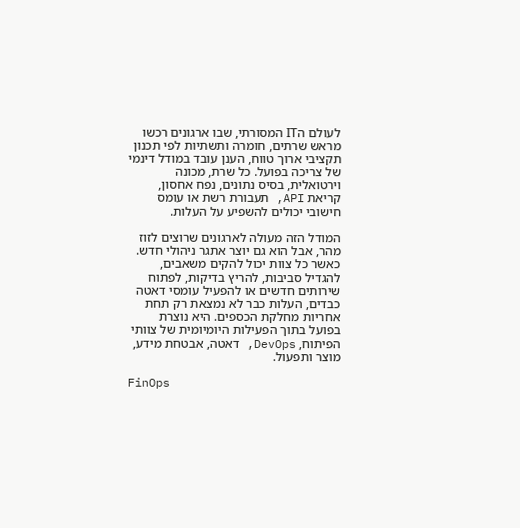לעולם הIT המסורתי, שבו ארגונים רכשו מראש שרתים, חומרה ותשתיות לפי תכנון תקציבי ארוך טווח, הענן עובד במודל דינמי של צריכה בפועל. כל שרת, מכונה וירטואלית, בסיס נתונים, נפח אחסון, קריאת API, תעבורת רשת או עומס חישובי יכולים להשפיע על העלות.

המודל הזה מעולה לארגונים שרוצים לזוז מהר, אבל הוא גם יוצר אתגר ניהולי חדש. כאשר כל צוות יכול להקים משאבים, להגדיל סביבות, להריץ בדיקות, לפתוח שירותים חדשים או להפעיל עומסי דאטה כבדים, העלות כבר לא נמצאת רק תחת אחריות מחלקת הכספים. היא נוצרת בפועל בתוך הפעילות היומיומית של צוותי הפיתוח, DevOps, דאטה, אבטחת מידע, מוצר ותפעול.

FinOps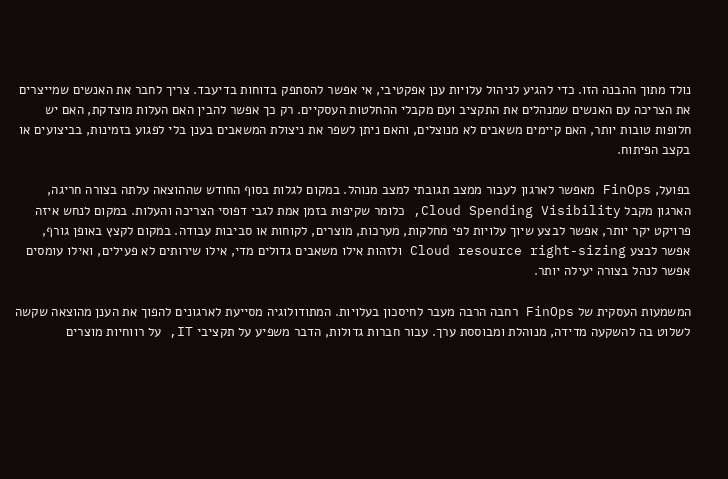נולד מתוך ההבנה הזו. כדי להגיע לניהול עלויות ענן אפקטיבי, אי אפשר להסתפק בדוחות בדיעבד. צריך לחבר את האנשים שמייצרים את הצריכה עם האנשים שמנהלים את התקציב ועם מקבלי ההחלטות העסקיים. רק כך אפשר להבין האם העלות מוצדקת, האם יש חלופות טובות יותר, האם קיימים משאבים לא מנוצלים, והאם ניתן לשפר את ניצולת המשאבים בענן בלי לפגוע בזמינות, בביצועים או בקצב הפיתוח.

בפועל, FinOps מאפשר לארגון לעבור ממצב תגובתי למצב מנוהל. במקום לגלות בסוף החודש שההוצאה עלתה בצורה חריגה, הארגון מקבל Cloud Spending Visibility, כלומר שקיפות בזמן אמת לגבי דפוסי הצריכה והעלות. במקום לנחש איזה פרויקט יקר יותר, אפשר לבצע שיוך עלויות לפי מחלקות, מערכות, מוצרים, לקוחות או סביבות עבודה. במקום לקצץ באופן גורף, אפשר לבצע Cloud resource right-sizing ולזהות אילו משאבים גדולים מדי, אילו שירותים לא פעילים, ואילו עומסים אפשר לנהל בצורה יעילה יותר.

המשמעות העסקית של FinOps רחבה הרבה מעבר לחיסכון בעלויות. המתודולוגיה מסייעת לארגונים להפוך את הענן מהוצאה שקשה לשלוט בה להשקעה מדידה, מנוהלת ומבוססת ערך. עבור חברות גדולות, הדבר משפיע על תקציבי IT, על רווחיות מוצרים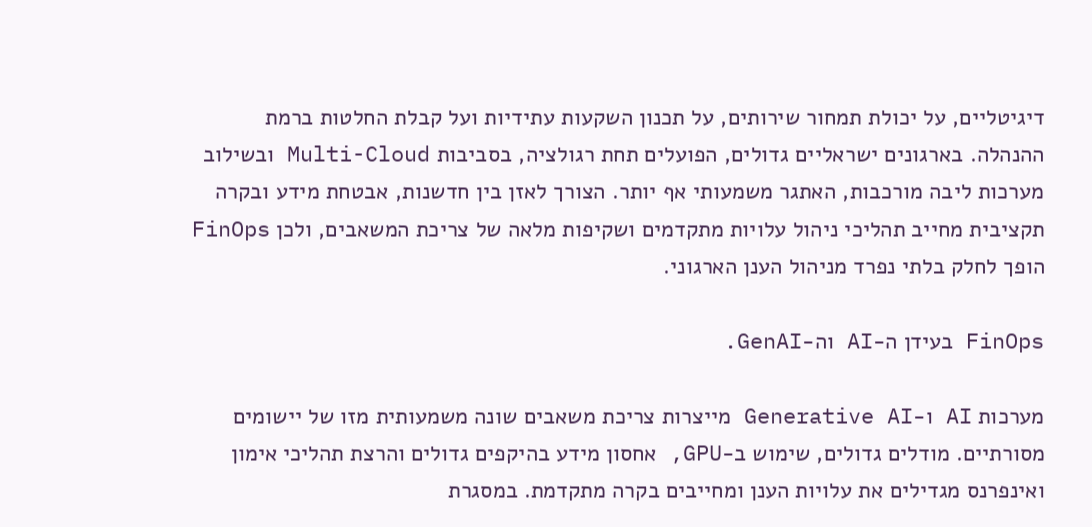דיגיטליים, על יכולת תמחור שירותים, על תכנון השקעות עתידיות ועל קבלת החלטות ברמת ההנהלה. בארגונים ישראליים גדולים, הפועלים תחת רגולציה, בסביבות Multi-Cloud ובשילוב מערכות ליבה מורכבות, האתגר משמעותי אף יותר. הצורך לאזן בין חדשנות, אבטחת מידע ובקרה תקציבית מחייב תהליכי ניהול עלויות מתקדמים ושקיפות מלאה של צריכת המשאבים, ולכן FinOps הופך לחלק בלתי נפרד מניהול הענן הארגוני.

FinOps בעידן ה-AI וה-GenAI.

מערכות AI ו-Generative AI מייצרות צריכת משאבים שונה משמעותית מזו של יישומים מסורתיים. מודלים גדולים, שימוש ב-GPU, אחסון מידע בהיקפים גדולים והרצת תהליכי אימון ואינפרנס מגדילים את עלויות הענן ומחייבים בקרה מתקדמת. במסגרת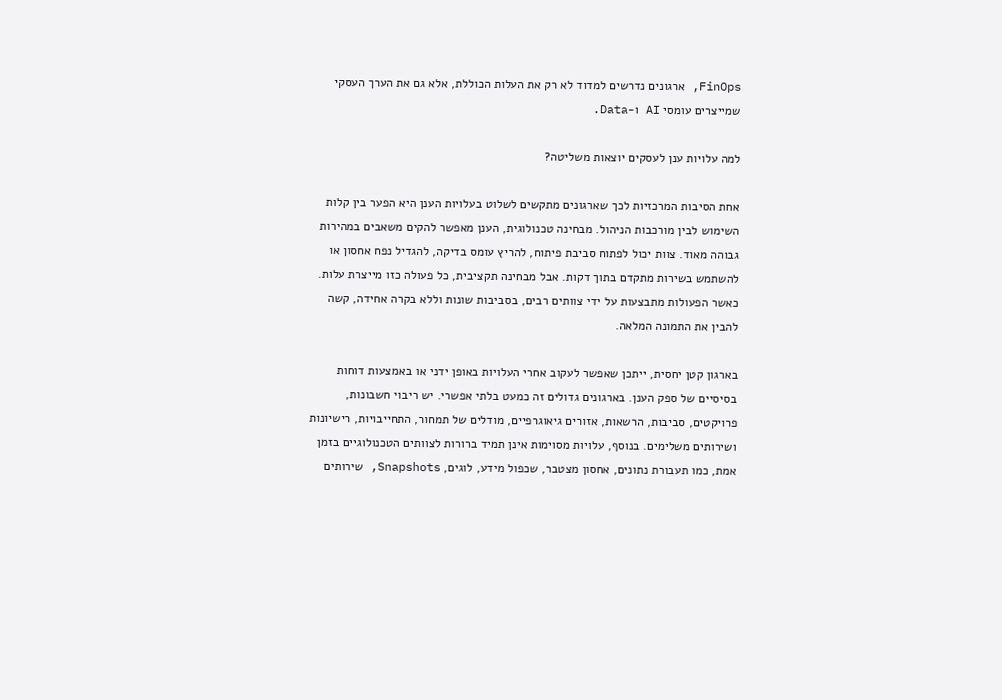FinOps, ארגונים נדרשים למדוד לא רק את העלות הכוללת, אלא גם את הערך העסקי שמייצרים עומסי AI ו-Data.

למה עלויות ענן לעסקים יוצאות משליטה?

אחת הסיבות המרכזיות לכך שארגונים מתקשים לשלוט בעלויות הענן היא הפער בין קלות השימוש לבין מורכבות הניהול. מבחינה טכנולוגית, הענן מאפשר להקים משאבים במהירות גבוהה מאוד. צוות יכול לפתוח סביבת פיתוח, להריץ עומס בדיקה, להגדיל נפח אחסון או להשתמש בשירות מתקדם בתוך דקות. אבל מבחינה תקציבית, כל פעולה כזו מייצרת עלות. כאשר הפעולות מתבצעות על ידי צוותים רבים, בסביבות שונות וללא בקרה אחידה, קשה להבין את התמונה המלאה.

בארגון קטן יחסית, ייתכן שאפשר לעקוב אחרי העלויות באופן ידני או באמצעות דוחות בסיסיים של ספק הענן. בארגונים גדולים זה כמעט בלתי אפשרי. יש ריבוי חשבונות, פרויקטים, סביבות, הרשאות, אזורים גיאוגרפיים, מודלים של תמחור, התחייבויות, רישיונות ושירותים משלימים. בנוסף, עלויות מסוימות אינן תמיד ברורות לצוותים הטכנולוגיים בזמן אמת, כמו תעבורת נתונים, אחסון מצטבר, שכפול מידע, לוגים, Snapshots, שירותים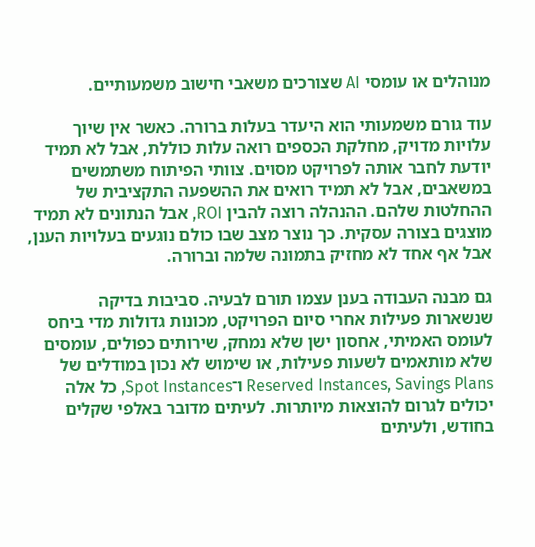מנוהלים או עומסי AI שצורכים משאבי חישוב משמעותיים.

עוד גורם משמעותי הוא היעדר בעלות ברורה. כאשר אין שיוך עלויות מדויק, מחלקת הכספים רואה עלות כוללת, אבל לא תמיד יודעת לחבר אותה לפרויקט מסוים. צוותי הפיתוח משתמשים במשאבים, אבל לא תמיד רואים את ההשפעה התקציבית של ההחלטות שלהם. ההנהלה רוצה להבין ROI, אבל הנתונים לא תמיד מוצגים בצורה עסקית. כך נוצר מצב שבו כולם נוגעים בעלויות הענן, אבל אף אחד לא מחזיק בתמונה שלמה וברורה.

גם מבנה העבודה בענן עצמו תורם לבעיה. סביבות בדיקה שנשארות פעילות אחרי סיום הפרויקט, מכונות גדולות מדי ביחס לעומס האמיתי, אחסון ישן שלא נמחק, שירותים כפולים, עומסים שלא מותאמים לשעות פעילות, או שימוש לא נכון במודלים של Reserved Instances, Savings Plans ו־Spot Instances, כל אלה יכולים לגרום להוצאות מיותרות. לעיתים מדובר באלפי שקלים בחודש, ולעיתים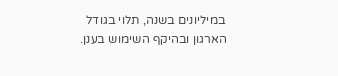במיליונים בשנה, תלוי בגודל הארגון ובהיקף השימוש בענן.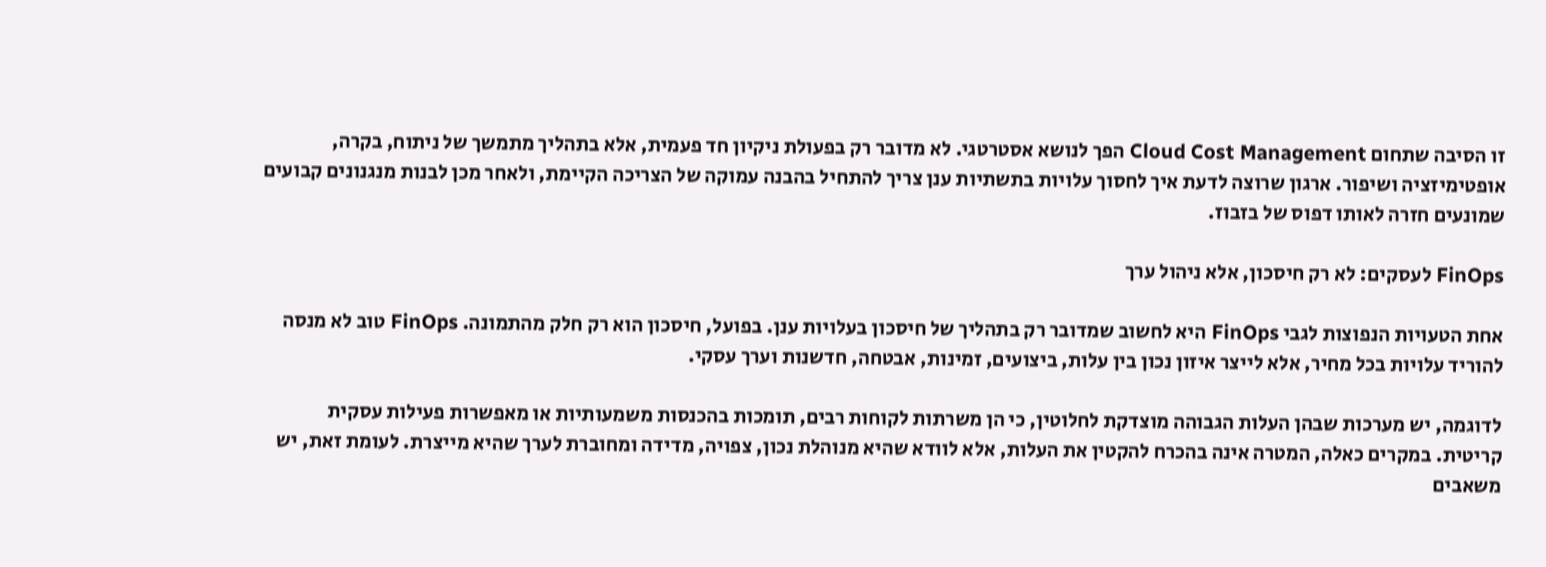זו הסיבה שתחום Cloud Cost Management הפך לנושא אסטרטגי. לא מדובר רק בפעולת ניקיון חד פעמית, אלא בתהליך מתמשך של ניתוח, בקרה, אופטימיזציה ושיפור. ארגון שרוצה לדעת איך לחסוך עלויות בתשתיות ענן צריך להתחיל בהבנה עמוקה של הצריכה הקיימת, ולאחר מכן לבנות מנגנונים קבועים שמונעים חזרה לאותו דפוס של בזבוז.

FinOps לעסקים: לא רק חיסכון, אלא ניהול ערך

אחת הטעויות הנפוצות לגבי FinOps היא לחשוב שמדובר רק בתהליך של חיסכון בעלויות ענן. בפועל, חיסכון הוא רק חלק מהתמונה. FinOps טוב לא מנסה להוריד עלויות בכל מחיר, אלא לייצר איזון נכון בין עלות, ביצועים, זמינות, אבטחה, חדשנות וערך עסקי.

לדוגמה, יש מערכות שבהן העלות הגבוהה מוצדקת לחלוטין, כי הן משרתות לקוחות רבים, תומכות בהכנסות משמעותיות או מאפשרות פעילות עסקית קריטית. במקרים כאלה, המטרה אינה בהכרח להקטין את העלות, אלא לוודא שהיא מנוהלת נכון, צפויה, מדידה ומחוברת לערך שהיא מייצרת. לעומת זאת, יש משאבים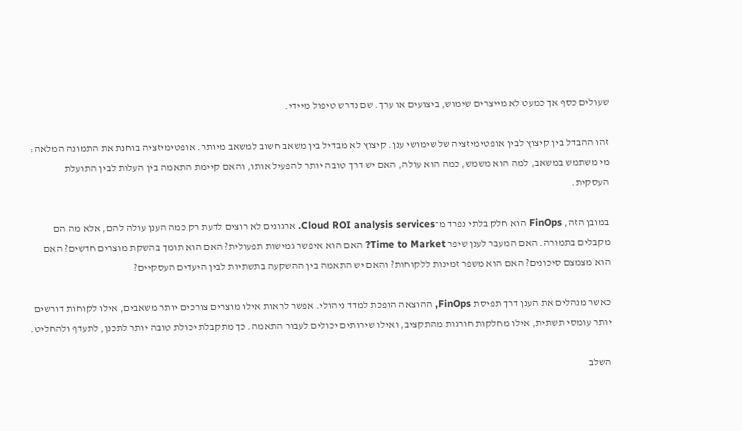שעולים כסף אך כמעט לא מייצרים שימוש, ביצועים או ערך. שם נדרש טיפול מיידי.

זהו ההבדל בין קיצוץ לבין אופטימיזציה של שימושי ענן. קיצוץ לא מבדיל בין משאב חשוב למשאב מיותר. אופטימיזציה בוחנת את התמונה המלאה: מי משתמש במשאב, למה הוא משמש, כמה הוא עולה, האם יש דרך טובה יותר להפעיל אותו, והאם קיימת התאמה בין העלות לבין התועלת העסקית.

במובן הזה, FinOps הוא חלק בלתי נפרד מ־Cloud ROI analysis services. ארגונים לא רוצים לדעת רק כמה הענן עולה להם, אלא מה הם מקבלים בתמורה. האם המעבר לענן שיפר Time to Market? האם הוא איפשר גמישות תפעולית? האם הוא תומך בהשקת מוצרים חדשים? האם הוא מצמצם סיכונים? האם הוא משפר זמינות ללקוחות? והאם יש התאמה בין ההשקעה בתשתיות לבין היעדים העסקיים?

כאשר מנהלים את הענן דרך תפיסת FinOps, ההוצאה הופכת למדד ניהולי. אפשר לראות אילו מוצרים צורכים יותר משאבים, אילו לקוחות דורשים יותר עומסי תשתית, אילו מחלקות חורגות מהתקציב, ואילו שירותים יכולים לעבור התאמה. כך מתקבלת יכולת טובה יותר לתכנן, לתעדף ולהחליט.

השלב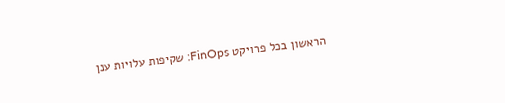הראשון בכל פרויקט FinOps: שקיפות עלויות ענן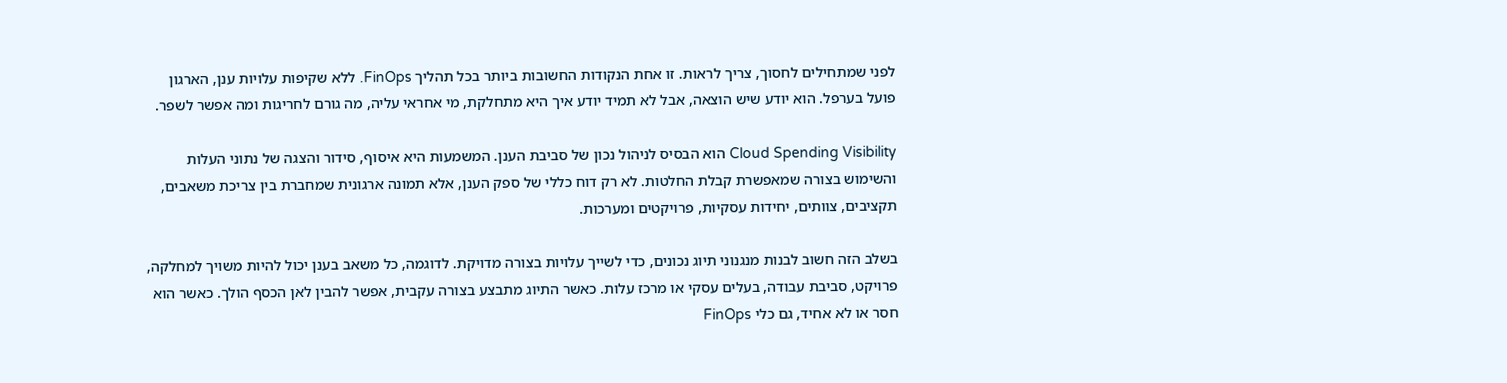לפני שמתחילים לחסוך, צריך לראות. זו אחת הנקודות החשובות ביותר בכל תהליך FinOps. ללא שקיפות עלויות ענן, הארגון פועל בערפל. הוא יודע שיש הוצאה, אבל לא תמיד יודע איך היא מתחלקת, מי אחראי עליה, מה גורם לחריגות ומה אפשר לשפר.

Cloud Spending Visibility הוא הבסיס לניהול נכון של סביבת הענן. המשמעות היא איסוף, סידור והצגה של נתוני העלות והשימוש בצורה שמאפשרת קבלת החלטות. לא רק דוח כללי של ספק הענן, אלא תמונה ארגונית שמחברת בין צריכת משאבים, תקציבים, צוותים, יחידות עסקיות, פרויקטים ומערכות.

בשלב הזה חשוב לבנות מנגנוני תיוג נכונים, כדי לשייך עלויות בצורה מדויקת. לדוגמה, כל משאב בענן יכול להיות משויך למחלקה, פרויקט, סביבת עבודה, בעלים עסקי או מרכז עלות. כאשר התיוג מתבצע בצורה עקבית, אפשר להבין לאן הכסף הולך. כאשר הוא חסר או לא אחיד, גם כלי FinOps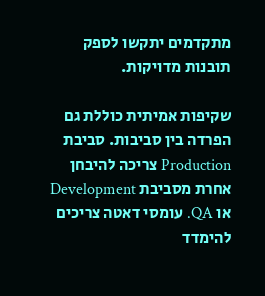מתקדמים יתקשו לספק תובנות מדויקות.

שקיפות אמיתית כוללת גם הפרדה בין סביבות. סביבת Production צריכה להיבחן אחרת מסביבת Development או QA. עומסי דאטה צריכים להימדד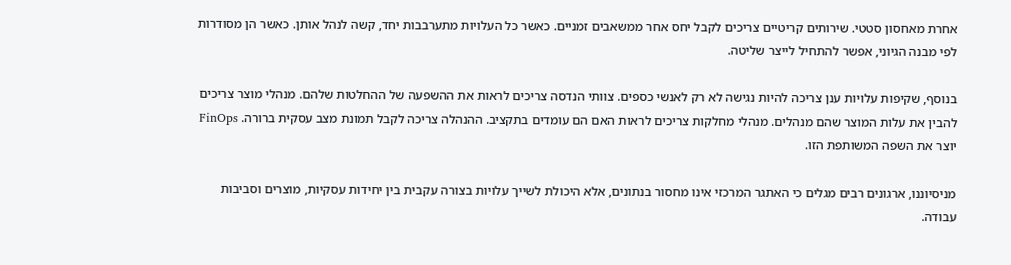אחרת מאחסון סטטי. שירותים קריטיים צריכים לקבל יחס אחר ממשאבים זמניים. כאשר כל העלויות מתערבבות יחד, קשה לנהל אותן. כאשר הן מסודרות לפי מבנה הגיוני, אפשר להתחיל לייצר שליטה.

בנוסף, שקיפות עלויות ענן צריכה להיות נגישה לא רק לאנשי כספים. צוותי הנדסה צריכים לראות את ההשפעה של ההחלטות שלהם. מנהלי מוצר צריכים להבין את עלות המוצר שהם מנהלים. מנהלי מחלקות צריכים לראות האם הם עומדים בתקציב. ההנהלה צריכה לקבל תמונת מצב עסקית ברורה. FinOps יוצר את השפה המשותפת הזו.

מניסיוננו, ארגונים רבים מגלים כי האתגר המרכזי אינו מחסור בנתונים, אלא היכולת לשייך עלויות בצורה עקבית בין יחידות עסקיות, מוצרים וסביבות עבודה.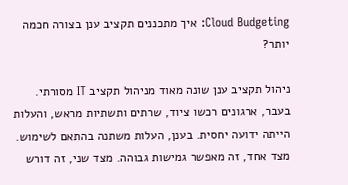Cloud Budgeting: איך מתכננים תקציב ענן בצורה חכמה יותר?

ניהול תקציב ענן שונה מאוד מניהול תקציב IT מסורתי. בעבר, ארגונים רכשו ציוד, שרתים ותשתיות מראש, והעלות הייתה ידועה יחסית. בענן, העלות משתנה בהתאם לשימוש. מצד אחד, זה מאפשר גמישות גבוהה. מצד שני, זה דורש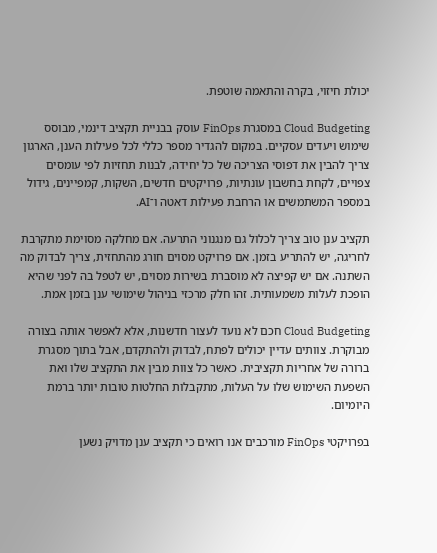יכולת חיזוי, בקרה והתאמה שוטפת.

Cloud Budgeting במסגרת FinOps עוסק בבניית תקציב דינמי, מבוסס שימוש ויעדים עסקיים. במקום להגדיר מספר כללי לכל פעילות הענן, הארגון צריך להבין את דפוסי הצריכה של כל יחידה, לבנות תחזיות לפי עומסים צפויים, לקחת בחשבון עונתיות, פרויקטים חדשים, השקות, קמפיינים, גידול במספר המשתמשים או הרחבת פעילות דאטה ו־AI.

תקציב ענן טוב צריך לכלול גם מנגנוני התרעה. אם מחלקה מסוימת מתקרבת לחריגה, יש להתריע בזמן. אם פרויקט מסוים חורג מהתחזית, צריך לבדוק מה השתנה. אם יש קפיצה לא מוסברת בשירות מסוים, יש לטפל בה לפני שהיא הופכת לעלות משמעותית. זהו חלק מרכזי בניהול שימושי ענן בזמן אמת.

Cloud Budgeting חכם לא נועד לעצור חדשנות, אלא לאפשר אותה בצורה מבוקרת. צוותים עדיין יכולים לפתח, לבדוק ולהתקדם, אבל בתוך מסגרת ברורה של אחריות תקציבית. כאשר כל צוות מבין את התקציב שלו ואת השפעת השימוש שלו על העלות, מתקבלות החלטות טובות יותר ברמת היומיום.

בפרויקטי FinOps מורכבים אנו רואים כי תקציב ענן מדויק נשען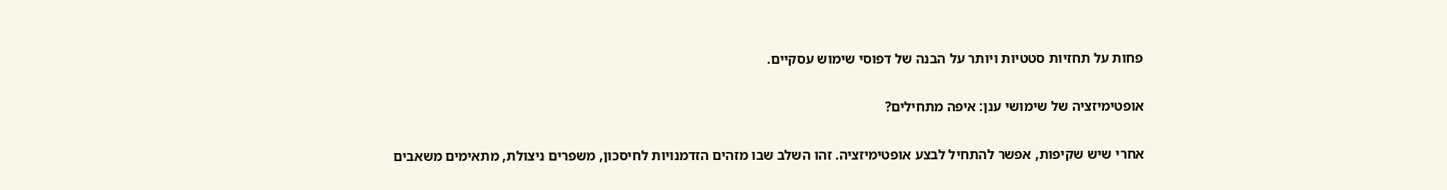פחות על תחזיות סטטיות ויותר על הבנה של דפוסי שימוש עסקיים.

אופטימיזציה של שימושי ענן: איפה מתחילים?

אחרי שיש שקיפות, אפשר להתחיל לבצע אופטימיזציה. זהו השלב שבו מזהים הזדמנויות לחיסכון, משפרים ניצולת, מתאימים משאבים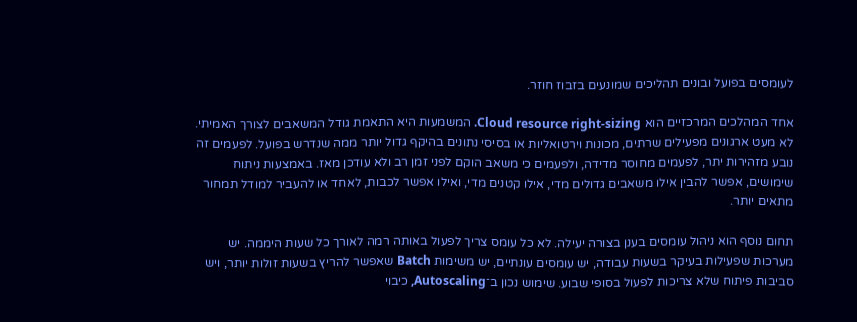לעומסים בפועל ובונים תהליכים שמונעים בזבוז חוזר.

אחד המהלכים המרכזיים הוא Cloud resource right-sizing. המשמעות היא התאמת גודל המשאבים לצורך האמיתי. לא מעט ארגונים מפעילים שרתים, מכונות וירטואליות או בסיסי נתונים בהיקף גדול יותר ממה שנדרש בפועל. לפעמים זה נובע מזהירות יתר, לפעמים מחוסר מדידה, ולפעמים כי משאב הוקם לפני זמן רב ולא עודכן מאז. באמצעות ניתוח שימושים, אפשר להבין אילו משאבים גדולים מדי, אילו קטנים מדי, ואילו אפשר לכבות, לאחד או להעביר למודל תמחור מתאים יותר.

תחום נוסף הוא ניהול עומסים בענן בצורה יעילה. לא כל עומס צריך לפעול באותה רמה לאורך כל שעות היממה. יש מערכות שפעילות בעיקר בשעות עבודה, יש עומסים עונתיים, יש משימות Batch שאפשר להריץ בשעות זולות יותר, ויש סביבות פיתוח שלא צריכות לפעול בסופי שבוע. שימוש נכון ב־Autoscaling, כיבוי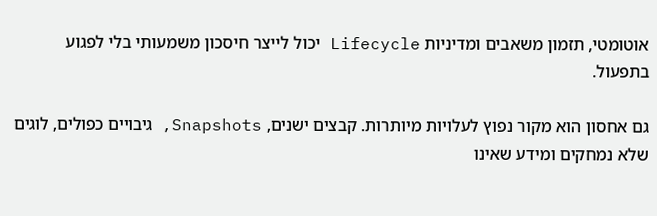אוטומטי, תזמון משאבים ומדיניות Lifecycle יכול לייצר חיסכון משמעותי בלי לפגוע בתפעול.

גם אחסון הוא מקור נפוץ לעלויות מיותרות. קבצים ישנים, Snapshots, גיבויים כפולים, לוגים שלא נמחקים ומידע שאינו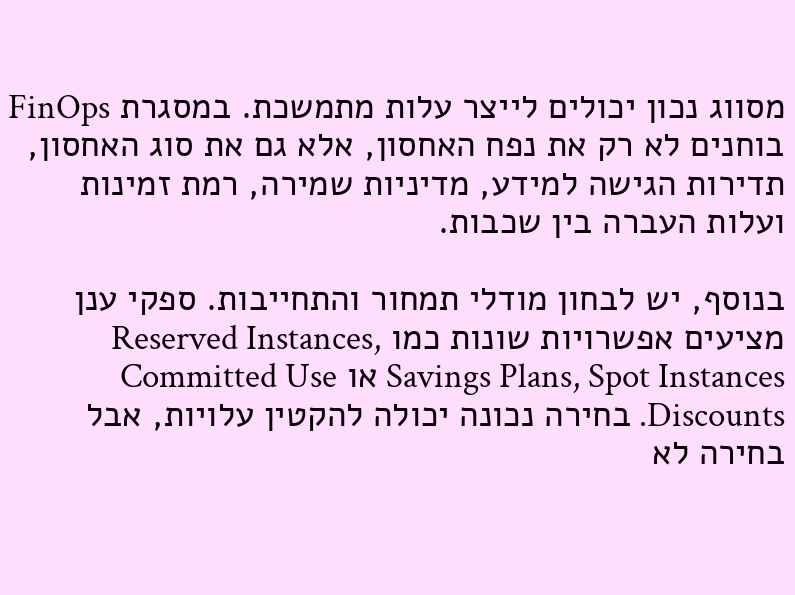מסווג נכון יכולים לייצר עלות מתמשכת. במסגרת FinOps בוחנים לא רק את נפח האחסון, אלא גם את סוג האחסון, תדירות הגישה למידע, מדיניות שמירה, רמת זמינות ועלות העברה בין שכבות.

בנוסף, יש לבחון מודלי תמחור והתחייבות. ספקי ענן מציעים אפשרויות שונות כמו Reserved Instances, Savings Plans, Spot Instances או Committed Use Discounts. בחירה נכונה יכולה להקטין עלויות, אבל בחירה לא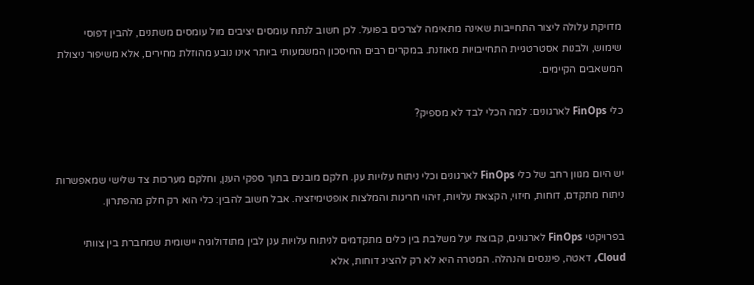מדויקת עלולה ליצור התחייבות שאינה מתאימה לצרכים בפועל. לכן חשוב לנתח עומסים יציבים מול עומסים משתנים, להבין דפוסי שימוש, ולבנות אסטרטגיית התחייבויות מאוזנת. במקרים רבים החיסכון המשמעותי ביותר אינו נובע מהוזלת מחירים, אלא משיפור ניצולת המשאבים הקיימים.

כלי FinOps לארגונים: למה הכלי לבד לא מספיק?


יש היום מגוון רחב של כלי FinOps לארגונים וכלי ניתוח עלויות ענן. חלקם מובנים בתוך ספקי הענן, וחלקם מערכות צד שלישי שמאפשרות ניתוח מתקדם, דוחות, חיזוי, הקצאת עלויות, זיהוי חריגות והמלצות אופטימיזציה. אבל חשוב להבין: כלי הוא רק חלק מהפתרון.

בפרויקטי FinOps לארגונים, קבוצת יעל משלבת בין כלים מתקדמים לניתוח עלויות ענן לבין מתודולוגיה יישומית שמחברת בין צוותי Cloud, דאטה, פיננסים והנהלה. המטרה היא לא רק להציג דוחות, אלא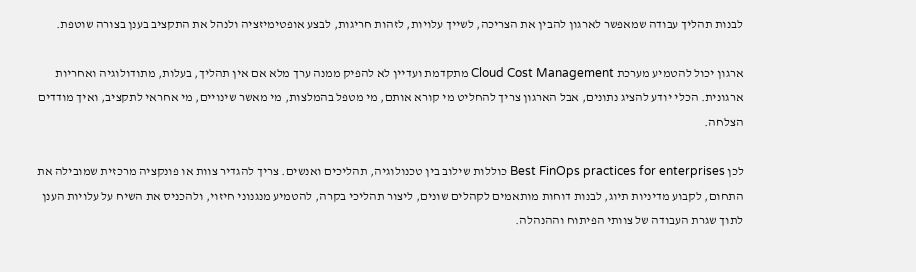לבנות תהליך עבודה שמאפשר לארגון להבין את הצריכה, לשייך עלויות, לזהות חריגות, לבצע אופטימיזציה ולנהל את התקציב בענן בצורה שוטפת.

ארגון יכול להטמיע מערכת Cloud Cost Management מתקדמת ועדיין לא להפיק ממנה ערך מלא אם אין תהליך, בעלות, מתודולוגיה ואחריות ארגונית. הכלי יודע להציג נתונים, אבל הארגון צריך להחליט מי קורא אותם, מי מטפל בהמלצות, מי מאשר שינויים, מי אחראי לתקציב, ואיך מודדים הצלחה.

לכן Best FinOps practices for enterprises כוללות שילוב בין טכנולוגיה, תהליכים ואנשים. צריך להגדיר צוות או פונקציה מרכזית שמובילה את התחום, לקבוע מדיניות תיוג, לבנות דוחות מותאמים לקהלים שונים, ליצור תהליכי בקרה, להטמיע מנגנוני חיזוי, ולהכניס את השיח על עלויות הענן לתוך שגרת העבודה של צוותי הפיתוח וההנהלה.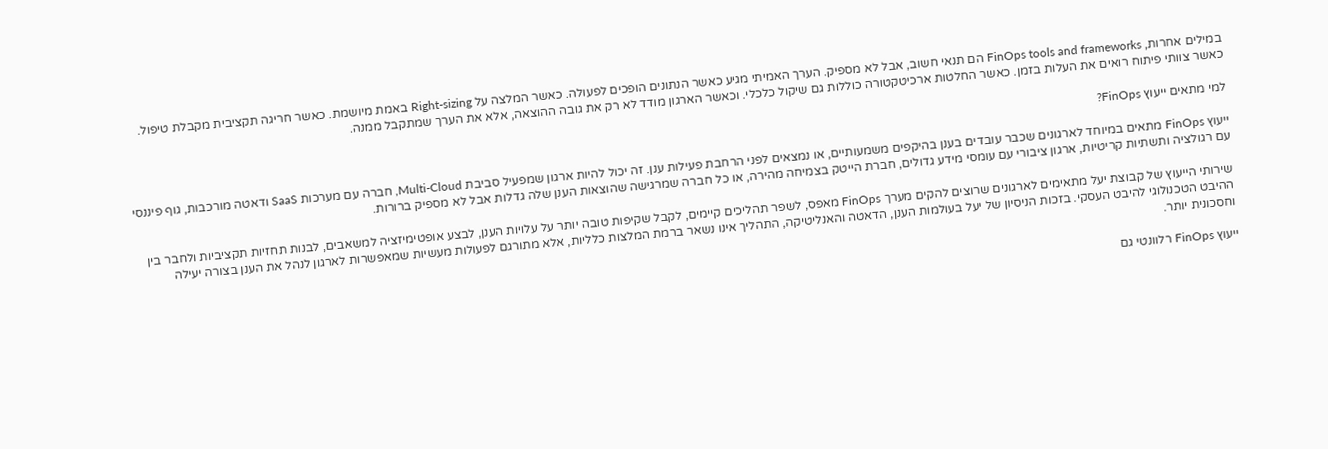במילים אחרות, FinOps tools and frameworks הם תנאי חשוב, אבל לא מספיק. הערך האמיתי מגיע כאשר הנתונים הופכים לפעולה. כאשר המלצה על Right-sizing באמת מיושמת. כאשר חריגה תקציבית מקבלת טיפול. כאשר צוותי פיתוח רואים את העלות בזמן. כאשר החלטות ארכיטקטורה כוללות גם שיקול כלכלי. וכאשר הארגון מודד לא רק את גובה ההוצאה, אלא את הערך שמתקבל ממנה.

למי מתאים ייעוץ FinOps?

ייעוץ FinOps מתאים במיוחד לארגונים שכבר עובדים בענן בהיקפים משמעותיים, או נמצאים לפני הרחבת פעילות ענן. זה יכול להיות ארגון שמפעיל סביבת Multi-Cloud, חברה עם מערכות SaaS ודאטה מורכבות, גוף פיננסי עם רגולציה ותשתיות קריטיות, ארגון ציבורי עם עומסי מידע גדולים, חברת הייטק בצמיחה מהירה, או כל חברה שמרגישה שהוצאות הענן שלה גדלות אבל לא מספיק ברורות.

שירותי הייעוץ של קבוצת יעל מתאימים לארגונים שרוצים להקים מערך FinOps מאפס, לשפר תהליכים קיימים, לקבל שקיפות טובה יותר על עלויות הענן, לבצע אופטימיזציה למשאבים, לבנות תחזיות תקציביות ולחבר בין ההיבט הטכנולוגי להיבט העסקי. בזכות הניסיון של יעל בעולמות הענן, הדאטה והאנליטיקה, התהליך אינו נשאר ברמת המלצות כלליות, אלא מתורגם לפעולות מעשיות שמאפשרות לארגון לנהל את הענן בצורה יעילה וחסכונית יותר.

ייעוץ FinOps רלוונטי גם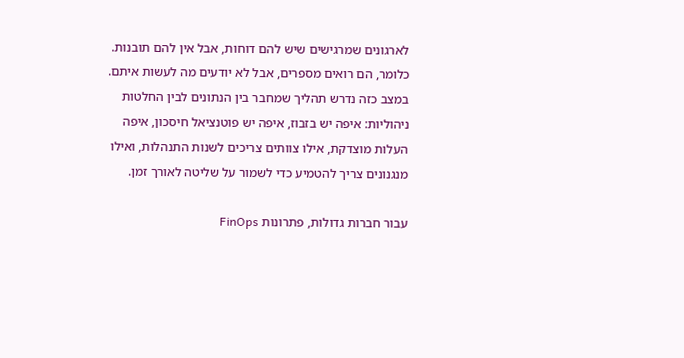לארגונים שמרגישים שיש להם דוחות, אבל אין להם תובנות. כלומר, הם רואים מספרים, אבל לא יודעים מה לעשות איתם. במצב כזה נדרש תהליך שמחבר בין הנתונים לבין החלטות ניהוליות: איפה יש בזבוז, איפה יש פוטנציאל חיסכון, איפה העלות מוצדקת, אילו צוותים צריכים לשנות התנהלות, ואילו מנגנונים צריך להטמיע כדי לשמור על שליטה לאורך זמן.

עבור חברות גדולות, פתרונות FinOps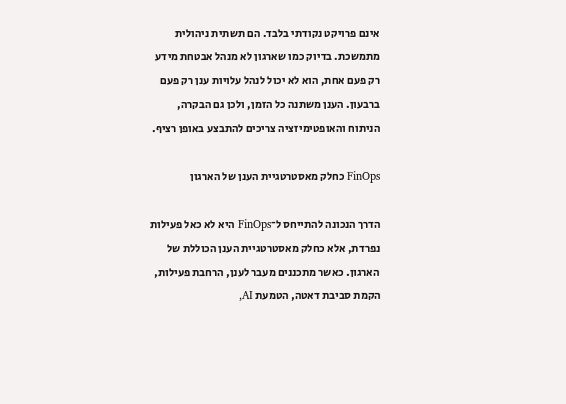אינם פרויקט נקודתי בלבד. הם תשתית ניהולית מתמשכת. בדיוק כמו שארגון לא מנהל אבטחת מידע רק פעם אחת, הוא לא יכול לנהל עלויות ענן רק פעם ברבעון. הענן משתנה כל הזמן, ולכן גם הבקרה, הניתוח והאופטימיזציה צריכים להתבצע באופן רציף.

FinOps כחלק מאסטרטגיית הענן של הארגון

הדרך הנכונה להתייחס ל־FinOps היא לא כאל פעילות נפרדת, אלא כחלק מאסטרטגיית הענן הכוללת של הארגון. כאשר מתכננים מעבר לענן, הרחבת פעילות, הקמת סביבת דאטה, הטמעת AI,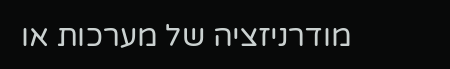מודרניזציה של מערכות או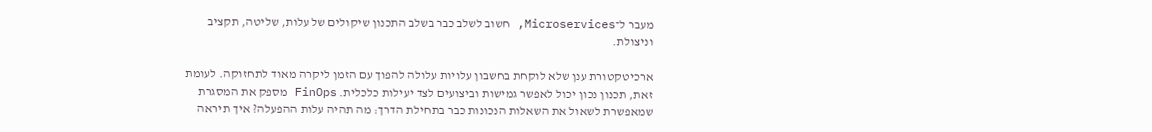מעבר ל־Microservices, חשוב לשלב כבר בשלב התכנון שיקולים של עלות, שליטה, תקציב וניצולת.

ארכיטקטורת ענן שלא לוקחת בחשבון עלויות עלולה להפוך עם הזמן ליקרה מאוד לתחזוקה. לעומת זאת, תכנון נכון יכול לאפשר גמישות וביצועים לצד יעילות כלכלית. FinOps מספק את המסגרת שמאפשרת לשאול את השאלות הנכונות כבר בתחילת הדרך: מה תהיה עלות ההפעלה? איך תיראה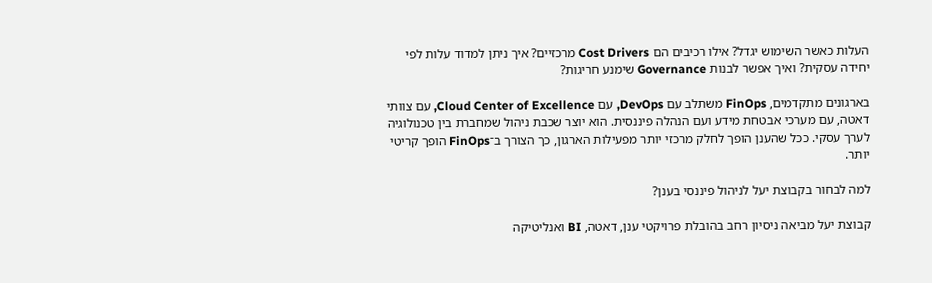העלות כאשר השימוש יגדל? אילו רכיבים הם Cost Drivers מרכזיים? איך ניתן למדוד עלות לפי יחידה עסקית? ואיך אפשר לבנות Governance שימנע חריגות?

בארגונים מתקדמים, FinOps משתלב עם DevOps, עם Cloud Center of Excellence, עם צוותי דאטה, עם מערכי אבטחת מידע ועם הנהלה פיננסית. הוא יוצר שכבת ניהול שמחברת בין טכנולוגיה לערך עסקי. ככל שהענן הופך לחלק מרכזי יותר מפעילות הארגון, כך הצורך ב־FinOps הופך קריטי יותר.

למה לבחור בקבוצת יעל לניהול פיננסי בענן?

קבוצת יעל מביאה ניסיון רחב בהובלת פרויקטי ענן, דאטה, BI ואנליטיקה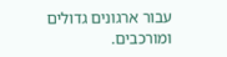עבור ארגונים גדולים ומורכבים.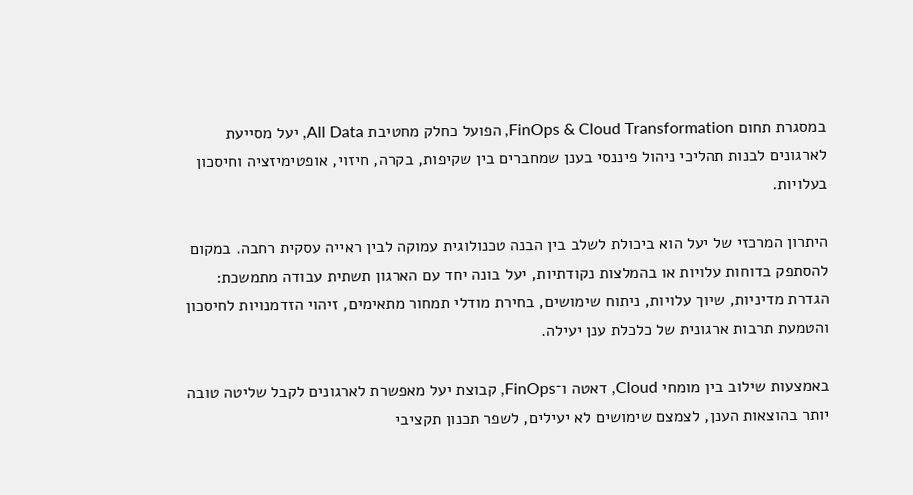במסגרת תחום FinOps & Cloud Transformation, הפועל כחלק מחטיבת All Data, יעל מסייעת לארגונים לבנות תהליכי ניהול פיננסי בענן שמחברים בין שקיפות, בקרה, חיזוי, אופטימיזציה וחיסכון בעלויות.

היתרון המרכזי של יעל הוא ביכולת לשלב בין הבנה טכנולוגית עמוקה לבין ראייה עסקית רחבה. במקום להסתפק בדוחות עלויות או בהמלצות נקודתיות, יעל בונה יחד עם הארגון תשתית עבודה מתמשכת: הגדרת מדיניות, שיוך עלויות, ניתוח שימושים, בחירת מודלי תמחור מתאימים, זיהוי הזדמנויות לחיסכון והטמעת תרבות ארגונית של כלכלת ענן יעילה.

באמצעות שילוב בין מומחי Cloud, דאטה ו־FinOps, קבוצת יעל מאפשרת לארגונים לקבל שליטה טובה יותר בהוצאות הענן, לצמצם שימושים לא יעילים, לשפר תכנון תקציבי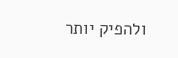ולהפיק יותר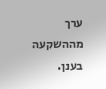ערך מההשקעה בענן.